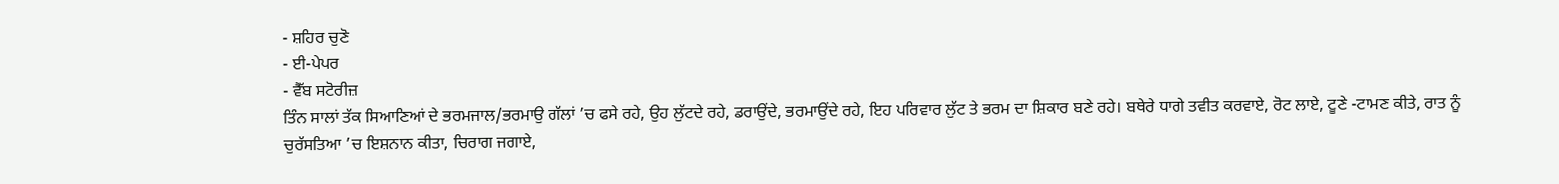- ਸ਼ਹਿਰ ਚੁਣੋ
- ਈ-ਪੇਪਰ
- ਵੈੱਬ ਸਟੋਰੀਜ਼
ਤਿੰਨ ਸਾਲਾਂ ਤੱਕ ਸਿਆਣਿਆਂ ਦੇ ਭਰਮਜਾਲ/ਭਰਮਾਉ ਗੱਲਾਂ ’ਚ ਫਸੇ ਰਹੇ, ਉਹ ਲੁੱਟਦੇ ਰਹੇ, ਡਰਾਉਂਦੇ, ਭਰਮਾਉਂਦੇ ਰਹੇ, ਇਹ ਪਰਿਵਾਰ ਲੁੱਟ ਤੇ ਭਰਮ ਦਾ ਸ਼ਿਕਾਰ ਬਣੇ ਰਹੇ। ਬਥੇਰੇ ਧਾਗੇ ਤਵੀਤ ਕਰਵਾਏ, ਰੋਟ ਲਾਏ, ਟੂਣੇ -ਟਾਮਣ ਕੀਤੇ, ਰਾਤ ਨੂੰ ਚੁਰੱਸਤਿਆ ’ਚ ਇਸ਼ਨਾਨ ਕੀਤਾ, ਚਿਰਾਗ ਜਗਾਏ,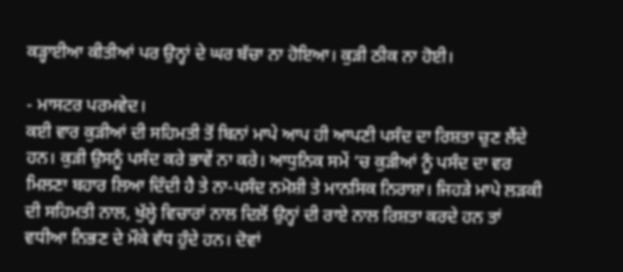ਕੜ੍ਹਾਈਆ ਕੀਤੀਆਂ ਪਰ ਉਨ੍ਹਾਂ ਦੇ ਘਰ ਬੱਚਾ ਨਾ ਹੋਇਆ। ਕੁੜੀ ਠੀਕ ਨਾ ਹੋਈ।

- ਮਾਸਟਰ ਪਰਮਵੇਦ।
ਕਈ ਵਾਰ ਕੁੜੀਆਂ ਦੀ ਸਹਿਮਤੀ ਤੋਂ ਬਿਨਾਂ ਮਾਪੇ ਆਪ ਹੀ ਆਪਣੀ ਪਸੰਦ ਦਾ ਰਿਸ਼ਤਾ ਚੁਣ ਲੈਂਦੇ ਹਨ। ਕੁੜੀ ਉਸਨੂੰ ਪਸੰਦ ਕਰੇ ਭਾਵੇਂ ਨਾ ਕਰੇ। ਆਧੁਨਿਕ ਸਮੇਂ ’ਚ ਕੁੜੀਆਂ ਨੂੰ ਪਸੰਦ ਦਾ ਵਰ ਮਿਲਣਾ ਬਹਾਰ ਲਿਆ ਦਿੰਦੀ ਹੈ ਤੇ ਨਾ-ਪਸੰਦ ਨਮੋਸ਼ੀ ਤੇ ਮਾਨਸਿਕ ਨਿਰਾਸ਼ਾ। ਜਿਹੜੇ ਮਾਪੇ ਲੜਕੀ ਦੀ ਸਹਿਮਤੀ ਨਾਲ, ਖੁੱਲ੍ਹੇ ਵਿਚਾਰਾਂ ਨਾਲ ਦਿਲੋਂ ਉਨ੍ਹਾਂ ਦੀ ਰਾਏ ਨਾਲ ਰਿਸ਼ਤਾ ਕਰਦੇ ਹਨ ਤਾਂ ਵਧੀਆ ਨਿਭਣ ਦੇ ਮੌਕੇ ਵੱਧ ਹੁੰਦੇ ਹਨ। ਦੋਵਾਂ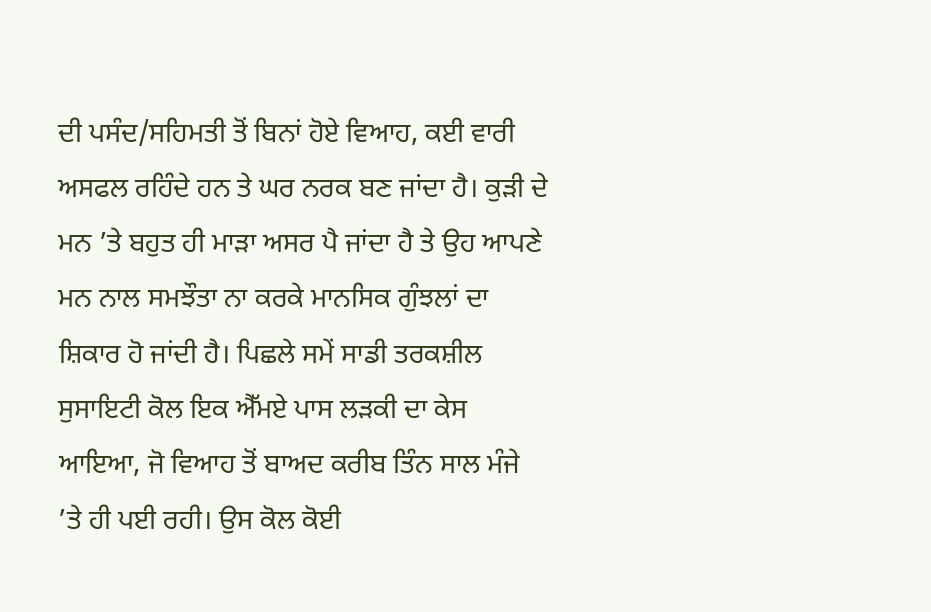ਦੀ ਪਸੰਦ/ਸਹਿਮਤੀ ਤੋਂ ਬਿਨਾਂ ਹੋਏ ਵਿਆਹ, ਕਈ ਵਾਰੀ ਅਸਫਲ ਰਹਿੰਦੇ ਹਨ ਤੇ ਘਰ ਨਰਕ ਬਣ ਜਾਂਦਾ ਹੈ। ਕੁੜੀ ਦੇ ਮਨ ’ਤੇ ਬਹੁਤ ਹੀ ਮਾੜਾ ਅਸਰ ਪੈ ਜਾਂਦਾ ਹੈ ਤੇ ਉਹ ਆਪਣੇ ਮਨ ਨਾਲ ਸਮਝੌਤਾ ਨਾ ਕਰਕੇ ਮਾਨਸਿਕ ਗੁੰਝਲਾਂ ਦਾ ਸ਼ਿਕਾਰ ਹੋ ਜਾਂਦੀ ਹੈ। ਪਿਛਲੇ ਸਮੇਂ ਸਾਡੀ ਤਰਕਸ਼ੀਲ ਸੁਸਾਇਟੀ ਕੋਲ ਇਕ ਐੱਮਏ ਪਾਸ ਲੜਕੀ ਦਾ ਕੇਸ ਆਇਆ, ਜੋ ਵਿਆਹ ਤੋਂ ਬਾਅਦ ਕਰੀਬ ਤਿੰਨ ਸਾਲ ਮੰਜੇ ’ਤੇ ਹੀ ਪਈ ਰਹੀ। ਉਸ ਕੋਲ ਕੋਈ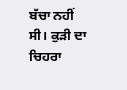ਬੱਚਾ ਨਹੀਂ ਸੀ। ਕੁੜੀ ਦਾ ਚਿਹਰਾ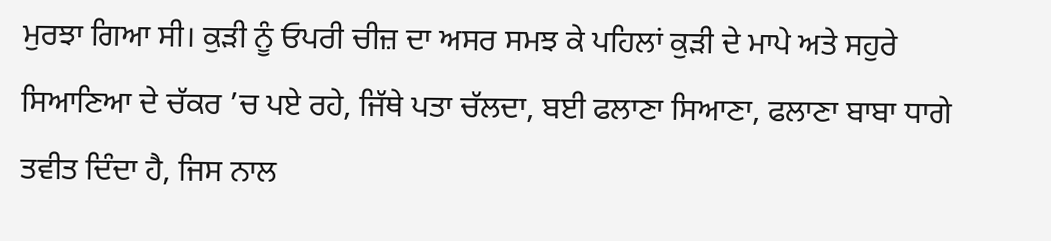ਮੁਰਝਾ ਗਿਆ ਸੀ। ਕੁੜੀ ਨੂੰ ਓਪਰੀ ਚੀਜ਼ ਦਾ ਅਸਰ ਸਮਝ ਕੇ ਪਹਿਲਾਂ ਕੁੜੀ ਦੇ ਮਾਪੇ ਅਤੇ ਸਹੁਰੇ ਸਿਆਣਿਆ ਦੇ ਚੱਕਰ ’ਚ ਪਏ ਰਹੇ, ਜਿੱਥੇ ਪਤਾ ਚੱਲਦਾ, ਬਈ ਫਲਾਣਾ ਸਿਆਣਾ, ਫਲਾਣਾ ਬਾਬਾ ਧਾਗੇ ਤਵੀਤ ਦਿੰਦਾ ਹੈ, ਜਿਸ ਨਾਲ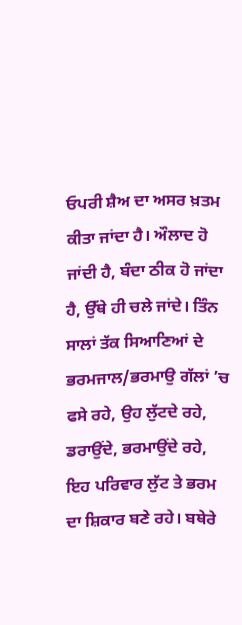ਓਪਰੀ ਸ਼ੈਅ ਦਾ ਅਸਰ ਖ਼ਤਮ ਕੀਤਾ ਜਾਂਦਾ ਹੈ। ਔਲਾਦ ਹੋ ਜਾਂਦੀ ਹੈ, ਬੰਦਾ ਠੀਕ ਹੋ ਜਾਂਦਾ ਹੈ, ਉੱਥੇ ਹੀ ਚਲੇ ਜਾਂਦੇ। ਤਿੰਨ ਸਾਲਾਂ ਤੱਕ ਸਿਆਣਿਆਂ ਦੇ ਭਰਮਜਾਲ/ਭਰਮਾਉ ਗੱਲਾਂ ’ਚ ਫਸੇ ਰਹੇ, ਉਹ ਲੁੱਟਦੇ ਰਹੇ, ਡਰਾਉਂਦੇ, ਭਰਮਾਉਂਦੇ ਰਹੇ, ਇਹ ਪਰਿਵਾਰ ਲੁੱਟ ਤੇ ਭਰਮ ਦਾ ਸ਼ਿਕਾਰ ਬਣੇ ਰਹੇ। ਬਥੇਰੇ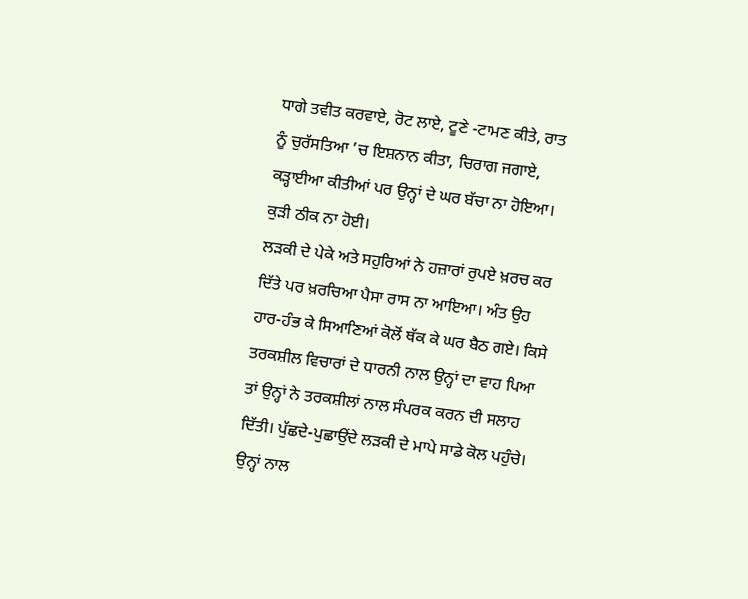ਧਾਗੇ ਤਵੀਤ ਕਰਵਾਏ, ਰੋਟ ਲਾਏ, ਟੂਣੇ -ਟਾਮਣ ਕੀਤੇ, ਰਾਤ ਨੂੰ ਚੁਰੱਸਤਿਆ ’ਚ ਇਸ਼ਨਾਨ ਕੀਤਾ, ਚਿਰਾਗ ਜਗਾਏ, ਕੜ੍ਹਾਈਆ ਕੀਤੀਆਂ ਪਰ ਉਨ੍ਹਾਂ ਦੇ ਘਰ ਬੱਚਾ ਨਾ ਹੋਇਆ। ਕੁੜੀ ਠੀਕ ਨਾ ਹੋਈ।
ਲੜਕੀ ਦੇ ਪੇਕੇ ਅਤੇ ਸਹੁਰਿਆਂ ਨੇ ਹਜ਼ਾਰਾਂ ਰੁਪਏ ਖ਼ਰਚ ਕਰ ਦਿੱਤੇ ਪਰ ਖ਼ਰਚਿਆ ਪੈਸਾ ਰਾਸ ਨਾ ਆਇਆ। ਅੰਤ ਉਹ ਹਾਰ-ਹੰਭ ਕੇ ਸਿਆਣਿਆਂ ਕੋਲੋਂ ਥੱਕ ਕੇ ਘਰ ਬੈਠ ਗਏ। ਕਿਸੇ ਤਰਕਸ਼ੀਲ ਵਿਚਾਰਾਂ ਦੇ ਧਾਰਨੀ ਨਾਲ ਉਨ੍ਹਾਂ ਦਾ ਵਾਹ ਪਿਆ ਤਾਂ ਉਨ੍ਹਾਂ ਨੇ ਤਰਕਸ਼ੀਲਾਂ ਨਾਲ ਸੰਪਰਕ ਕਰਨ ਦੀ ਸਲਾਹ ਦਿੱਤੀ। ਪੁੱਛਦੇ-ਪੁਛਾਉਂਦੇ ਲੜਕੀ ਦੇ ਮਾਪੇ ਸਾਡੇ ਕੋਲ ਪਹੁੰਚੇ। ਉਨ੍ਹਾਂ ਨਾਲ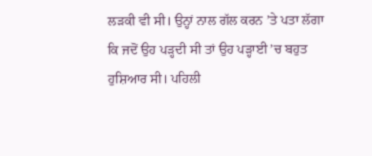ਲੜਕੀ ਵੀ ਸੀ। ਉਨ੍ਹਾਂ ਨਾਲ ਗੱਲ ਕਰਨ ’ਤੇ ਪਤਾ ਲੱਗਾ ਕਿ ਜਦੋਂ ਉਹ ਪੜ੍ਹਦੀ ਸੀ ਤਾਂ ਉਹ ਪੜ੍ਹਾਈ ’ਚ ਬਹੁਤ ਹੁਸ਼ਿਆਰ ਸੀ। ਪਹਿਲੀ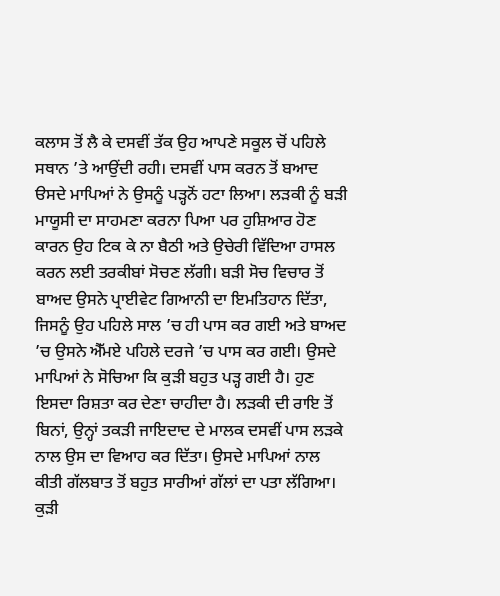ਕਲਾਸ ਤੋਂ ਲੈ ਕੇ ਦਸਵੀਂ ਤੱਕ ਉਹ ਆਪਣੇ ਸਕੂਲ ਚੋਂ ਪਹਿਲੇ ਸਥਾਨ ’ਤੇ ਆਉਂਦੀ ਰਹੀ। ਦਸਵੀਂ ਪਾਸ ਕਰਨ ਤੋਂ ਬਆਦ ੳਸਦੇ ਮਾਪਿਆਂ ਨੇ ਉਸਨੂੰ ਪੜ੍ਹਨੋਂ ਹਟਾ ਲਿਆ। ਲੜਕੀ ਨੂੰ ਬੜੀ ਮਾਯੂਸੀ ਦਾ ਸਾਹਮਣਾ ਕਰਨਾ ਪਿਆ ਪਰ ਹੁਸ਼ਿਆਰ ਹੋਣ ਕਾਰਨ ਉਹ ਟਿਕ ਕੇ ਨਾ ਬੈਠੀ ਅਤੇ ਉਚੇਰੀ ਵਿੱਦਿਆ ਹਾਸਲ ਕਰਨ ਲਈ ਤਰਕੀਬਾਂ ਸੋਚਣ ਲੱਗੀ। ਬੜੀ ਸੋਚ ਵਿਚਾਰ ਤੋਂ ਬਾਅਦ ਉਸਨੇ ਪ੍ਰਾਈਵੇਟ ਗਿਆਨੀ ਦਾ ਇਮਤਿਹਾਨ ਦਿੱਤਾ, ਜਿਸਨੂੰ ਉਹ ਪਹਿਲੇ ਸਾਲ ’ਚ ਹੀ ਪਾਸ ਕਰ ਗਈ ਅਤੇ ਬਾਅਦ ’ਚ ਉਸਨੇ ਐੱਮਏ ਪਹਿਲੇ ਦਰਜੇ ’ਚ ਪਾਸ ਕਰ ਗਈ। ਉਸਦੇ ਮਾਪਿਆਂ ਨੇ ਸੋਚਿਆ ਕਿ ਕੁੜੀ ਬਹੁਤ ਪੜ੍ਹ ਗਈ ਹੈ। ਹੁਣ ਇਸਦਾ ਰਿਸ਼ਤਾ ਕਰ ਦੇਣਾ ਚਾਹੀਦਾ ਹੈ। ਲੜਕੀ ਦੀ ਰਾਇ ਤੋਂ ਬਿਨਾਂ, ਉਨ੍ਹਾਂ ਤਕੜੀ ਜਾਇਦਾਦ ਦੇ ਮਾਲਕ ਦਸਵੀਂ ਪਾਸ ਲੜਕੇ ਨਾਲ ਉਸ ਦਾ ਵਿਆਹ ਕਰ ਦਿੱਤਾ। ਉਸਦੇ ਮਾਪਿਆਂ ਨਾਲ ਕੀਤੀ ਗੱਲਬਾਤ ਤੋਂ ਬਹੁਤ ਸਾਰੀਆਂ ਗੱਲਾਂ ਦਾ ਪਤਾ ਲੱਗਿਆ। ਕੁੜੀ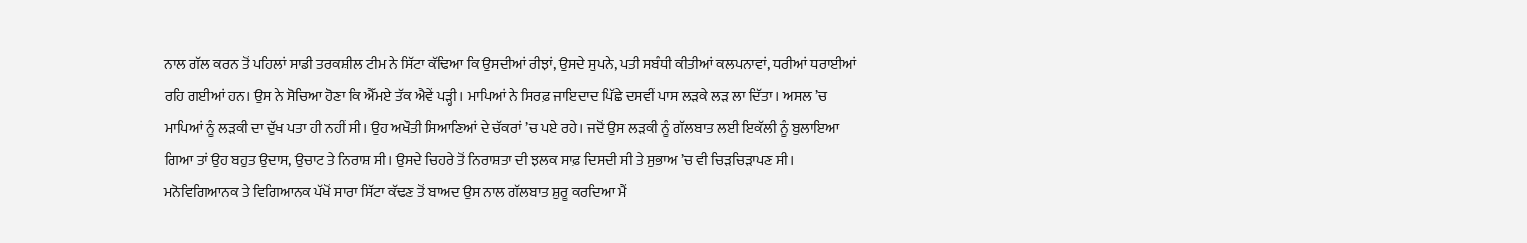ਨਾਲ ਗੱਲ ਕਰਨ ਤੋਂ ਪਹਿਲਾਂ ਸਾਡੀ ਤਰਕਸ਼ੀਲ ਟੀਮ ਨੇ ਸਿੱਟਾ ਕੱਢਿਆ ਕਿ ਉਸਦੀਆਂ ਰੀਝਾਂ, ਉਸਦੇ ਸੁਪਨੇ, ਪਤੀ ਸਬੰਧੀ ਕੀਤੀਆਂ ਕਲਪਨਾਵਾਂ, ਧਰੀਆਂ ਧਰਾਈਆਂ ਰਹਿ ਗਈਆਂ ਹਨ। ਉਸ ਨੇ ਸੋਚਿਆ ਹੋਣਾ ਕਿ ਐੱਮਏ ਤੱਕ ਐਵੇਂ ਪੜ੍ਹੀ। ਮਾਪਿਆਂ ਨੇ ਸਿਰਫ਼ ਜਾਇਦਾਦ ਪਿੱਛੇ ਦਸਵੀਂ ਪਾਸ ਲੜਕੇ ਲੜ ਲਾ ਦਿੱਤਾ। ਅਸਲ ’ਚ ਮਾਪਿਆਂ ਨੂੰ ਲੜਕੀ ਦਾ ਦੁੱਖ ਪਤਾ ਹੀ ਨਹੀਂ ਸੀ। ਉਹ ਅਖੌਤੀ ਸਿਆਣਿਆਂ ਦੇ ਚੱਕਰਾਂ ’ਚ ਪਏ ਰਹੇ। ਜਦੋਂ ਉਸ ਲੜਕੀ ਨੂੰ ਗੱਲਬਾਤ ਲਈ ਇਕੱਲੀ ਨੂੰ ਬੁਲਾਇਆ ਗਿਆ ਤਾਂ ਉਹ ਬਹੁਤ ਉਦਾਸ, ਉਚਾਟ ਤੇ ਨਿਰਾਸ਼ ਸੀ। ਉਸਦੇ ਚਿਹਰੇ ਤੋਂ ਨਿਰਾਸ਼ਤਾ ਦੀ ਝਲਕ ਸਾਫ਼ ਦਿਸਦੀ ਸੀ ਤੇ ਸੁਭਾਅ ’ਚ ਵੀ ਚਿੜਚਿੜਾਪਣ ਸੀ। ਮਨੋਵਿਗਿਆਨਕ ਤੇ ਵਿਗਿਆਨਕ ਪੱਖੋਂ ਸਾਰਾ ਸਿੱਟਾ ਕੱਢਣ ਤੋਂ ਬਾਅਦ ਉਸ ਨਾਲ ਗੱਲਬਾਤ ਸ਼ੁਰੂ ਕਰਦਿਆ ਮੈਂ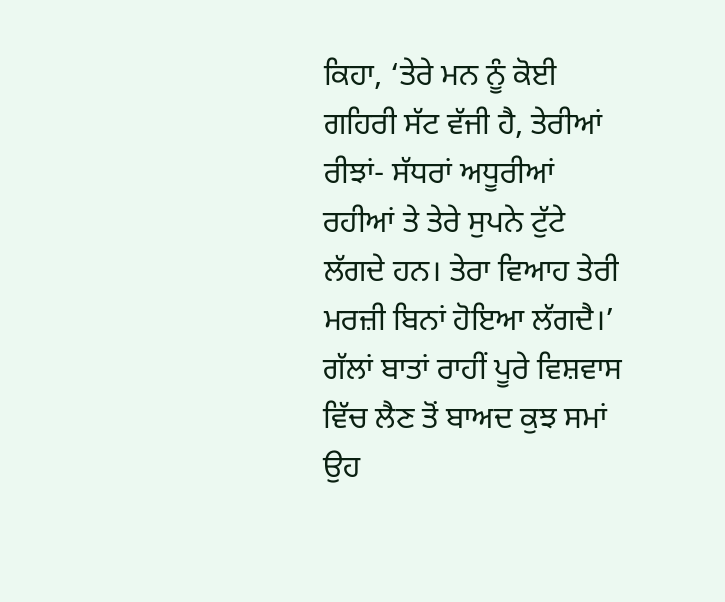ਕਿਹਾ, ‘ਤੇਰੇ ਮਨ ਨੂੰ ਕੋਈ ਗਹਿਰੀ ਸੱਟ ਵੱਜੀ ਹੈ, ਤੇਰੀਆਂ ਰੀਝਾਂ- ਸੱਧਰਾਂ ਅਧੂਰੀਆਂ ਰਹੀਆਂ ਤੇ ਤੇਰੇ ਸੁਪਨੇ ਟੁੱਟੇ ਲੱਗਦੇ ਹਨ। ਤੇਰਾ ਵਿਆਹ ਤੇਰੀ ਮਰਜ਼ੀ ਬਿਨਾਂ ਹੋਇਆ ਲੱਗਦੈ।’ ਗੱਲਾਂ ਬਾਤਾਂ ਰਾਹੀਂ ਪੂਰੇ ਵਿਸ਼ਵਾਸ ਵਿੱਚ ਲੈਣ ਤੋਂ ਬਾਅਦ ਕੁਝ ਸਮਾਂ ਉਹ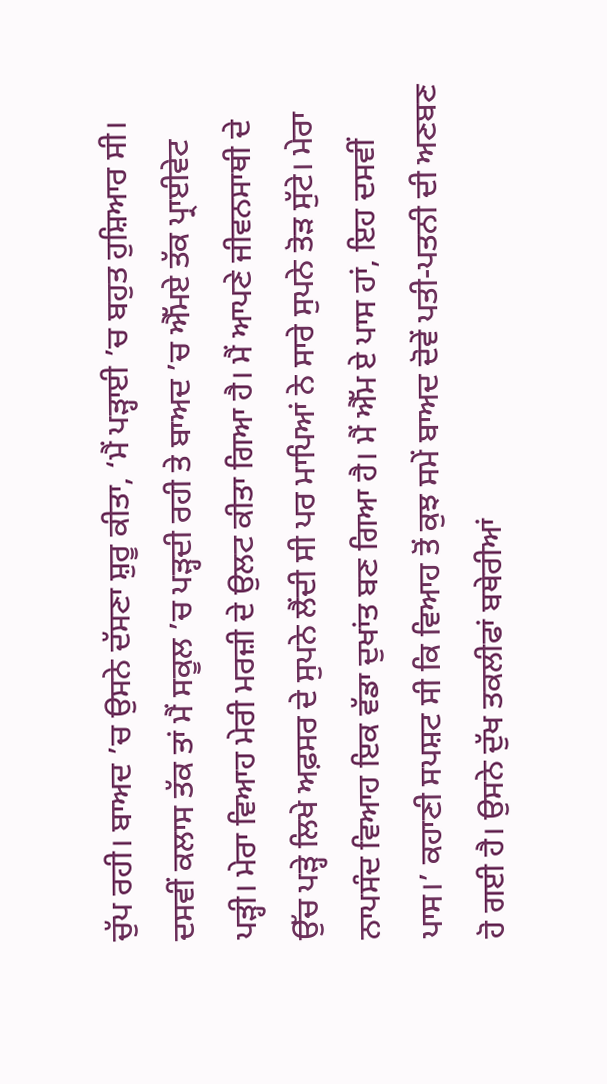ਚੁੱਪ ਰਹੀ। ਬਾਅਦ ’ਚ ਉਸਨੇ ਦੱਸਣਾ ਸ਼ੁਰੂ ਕੀਤਾ, ‘ਮੈਂ ਪੜ੍ਹਾਈ ’ਚ ਬਹੁਤ ਹੁਸ਼ਿਆਰ ਸੀ। ਦਸਵੀਂ ਕਲਾਸ ਤੱਕ ਤਾਂ ਮੈਂ ਸਕੂਲ ’ਚ ਪੜ੍ਹਦੀ ਰਹੀ ਤੇ ਬਾਅਦ ’ਚ ਐੱਮਏ ਤੱਕ ਪ੍ਰਾਈਵੇਟ ਪੜ੍ਹੀ। ਮੇਰਾ ਵਿਆਹ ਮੇਰੀ ਮਰਜ਼ੀ ਦੇ ਉਲਟ ਕੀਤਾ ਗਿਆ ਹੈ। ਮੈਂ ਆਪਣੇ ਜੀਵਨਸਾਥੀ ਦੇ ਉੱਚ ਪੜ੍ਹੇ ਲਿਖੇ ਅਫ਼ਸਰ ਦੇ ਸੁਪਨੇ ਲੈਂਦੀ ਸੀ ਪਰ ਮਾਪਿਆਂ ਨੇ ਸਾਰੇ ਸੁਪਨੇ ਤੋੜ ਸੁੱਟੇ। ਮੇਰਾ ਨਾਪਸੰਦ ਵਿਆਹ ਇਕ ਵੱਡਾ ਦੁਖਾਂਤ ਬਣ ਗਿਆ ਹੈ। ਮੈਂ ਐੱਮ ਏ ਪਾਸ ਹਾਂ, ਇਹ ਦਸਵੀਂ ਪਾਸ।’ ਕਹਾਣੀ ਸਪਸ਼ਟ ਸੀ ਕਿ ਵਿਆਹ ਤੋਂ ਕੁਝ ਸਮੇਂ ਬਾਅਦ ਦੋਵੇਂ ਪਤੀ-ਪਤਨੀ ਦੀ ਅਣਬਣ ਹੋ ਗਈ ਹੈ। ਉਸਨੇ ਦੁੱਖ ਤਕਲੀਫਾਂ ਬਥੇਰੀਆਂ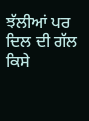ਝੱਲੀਆਂ ਪਰ ਦਿਲ ਦੀ ਗੱਲ ਕਿਸੇ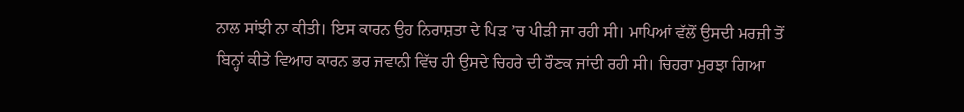ਨਾਲ ਸਾਂਝੀ ਨਾ ਕੀਤੀ। ਇਸ ਕਾਰਨ ਉਹ ਨਿਰਾਸ਼ਤਾ ਦੇ ਪਿੜ ’ਚ ਪੀੜੀ ਜਾ ਰਹੀ ਸੀ। ਮਾਪਿਆਂ ਵੱਲੋਂ ਉਸਦੀ ਮਰਜ਼ੀ ਤੋਂ ਬਿਨ੍ਹਾਂ ਕੀਤੇ ਵਿਆਹ ਕਾਰਨ ਭਰ ਜਵਾਨੀ ਵਿੱਚ ਹੀ ਉਸਦੇ ਚਿਹਰੇ ਦੀ ਰੌਣਕ ਜਾਂਦੀ ਰਹੀ ਸੀ। ਚਿਹਰਾ ਮੁਰਝਾ ਗਿਆ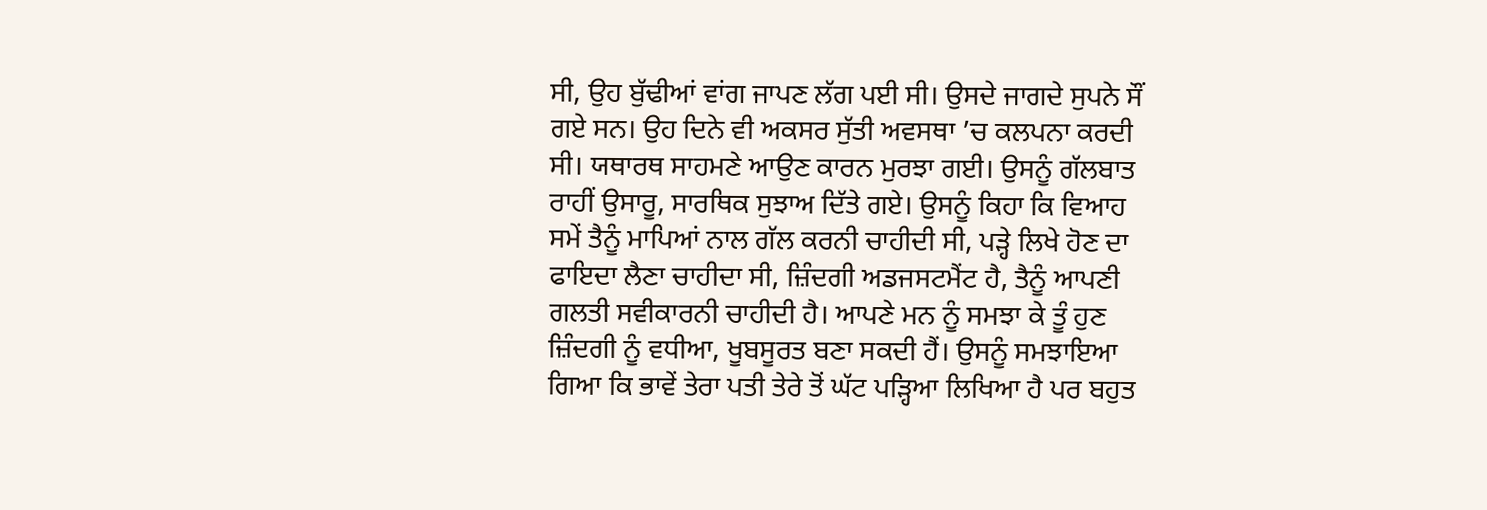ਸੀ, ਉਹ ਬੁੱਢੀਆਂ ਵਾਂਗ ਜਾਪਣ ਲੱਗ ਪਈ ਸੀ। ਉਸਦੇ ਜਾਗਦੇ ਸੁਪਨੇ ਸੌਂ ਗਏ ਸਨ। ਉਹ ਦਿਨੇ ਵੀ ਅਕਸਰ ਸੁੱਤੀ ਅਵਸਥਾ ’ਚ ਕਲਪਨਾ ਕਰਦੀ ਸੀ। ਯਥਾਰਥ ਸਾਹਮਣੇ ਆਉਣ ਕਾਰਨ ਮੁਰਝਾ ਗਈ। ਉਸਨੂੰ ਗੱਲਬਾਤ ਰਾਹੀਂ ਉਸਾਰੂ, ਸਾਰਥਿਕ ਸੁਝਾਅ ਦਿੱਤੇ ਗਏ। ਉਸਨੂੰ ਕਿਹਾ ਕਿ ਵਿਆਹ ਸਮੇਂ ਤੈਨੂੰ ਮਾਪਿਆਂ ਨਾਲ ਗੱਲ ਕਰਨੀ ਚਾਹੀਦੀ ਸੀ, ਪੜ੍ਹੇ ਲਿਖੇ ਹੋਣ ਦਾ ਫਾਇਦਾ ਲੈਣਾ ਚਾਹੀਦਾ ਸੀ, ਜ਼ਿੰਦਗੀ ਅਡਜਸਟਮੈਂਟ ਹੈ, ਤੈਨੂੰ ਆਪਣੀ ਗਲਤੀ ਸਵੀਕਾਰਨੀ ਚਾਹੀਦੀ ਹੈ। ਆਪਣੇ ਮਨ ਨੂੰ ਸਮਝਾ ਕੇ ਤੂੰ ਹੁਣ ਜ਼ਿੰਦਗੀ ਨੂੰ ਵਧੀਆ, ਖੂਬਸੂਰਤ ਬਣਾ ਸਕਦੀ ਹੈਂ। ਉਸਨੂੰ ਸਮਝਾਇਆ ਗਿਆ ਕਿ ਭਾਵੇਂ ਤੇਰਾ ਪਤੀ ਤੇਰੇ ਤੋਂ ਘੱਟ ਪੜ੍ਹਿਆ ਲਿਖਿਆ ਹੈ ਪਰ ਬਹੁਤ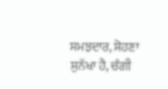ਸਮਝਦਾਰ, ਸੋਹਣਾ ਸੁਨੱਖਾ ਹੈ, ਚੰਗੀ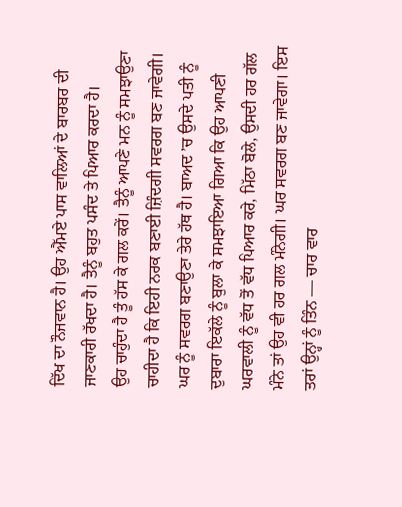ਦਿੱਖ ਦਾ ਨੌਜਵਾਨ ਹੈ। ਉਹ ਐੱਮਏ ਪਾਸ ਵਾਲਿਆਂ ਦੇ ਬਾਰਬਰ ਦੀ ਜਾਣਕਾਰੀ ਰੱਖਦਾ ਹੈ। ਤੈਨੂੰ ਬਹੁਤ ਪਸੰਦ ਤੇ ਪਿਆਰ ਕਰਦਾ ਹੈ।
ਉਹ ਚਾਹੁੰਦਾ ਹੈ ਤੂੰ ਹੱਸ ਕੇ ਗਲ ਕਰੇਂ। ਤੈਨੂੰ ਆਪਣੇ ਮਨ ਨੂੰ ਸਮਝਾਉਣਾ ਚਾਹੀਦਾ ਹੈ ਕਿ ਇਹੀ ਨਰਕ ਬਣਾਈ ਜ਼ਿੰਦਗੀ ਸਵਰਗ ਬਣ ਜਾਵੇਗੀ। ਘਰ ਨੂੰ ਸਵਰਗ ਬਣਾਉਣਾ ਤੇਰੇ ਹੱਥ ਹੈ। ਬਾਅਦ ’ਚ ਉਸਦੇ ਪਤੀ ਨੂੰ ਦੁਬਾਰਾ ਇਕੱਲੇ ਨੂੰ ਬੁਲਾ ਕੇ ਸਮਝਾਇਆ ਗਿਆ ਕਿ ਉਹ ਆਪਣੀ ਘਰਵਾਲੀ ਨੂੰ ਵੱਧ ਤੋਂ ਵੱਧ ਪਿਆਰ ਕਰੇ, ਮਿੱਠਾ ਬੋਲੇ, ਉਸਦੀ ਹਰ ਗੱਲ ਮੰਨੇ ਤਾਂ ਉਹ ਵੀ ਹਰ ਗਲ ਮੰਨੇਗੀ। ਘਰ ਸਵਰਗ ਬਣ ਜਾਵੇਗਾ। ਇਸ ਤਰਾਂ ਉਨ੍ਹਾਂ ਨੂੰ ਤਿੰਨ — ਚਾਰ ਵਾਰ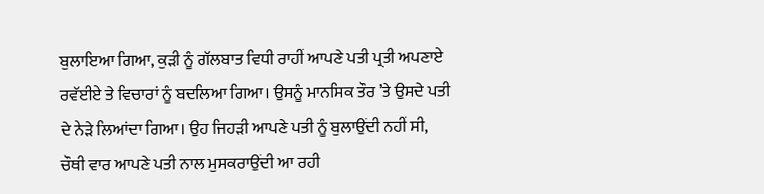ਬੁਲਾਇਆ ਗਿਆ, ਕੁੜੀ ਨੂੰ ਗੱਲਬਾਤ ਵਿਧੀ ਰਾਹੀਂ ਆਪਣੇ ਪਤੀ ਪ੍ਰਤੀ ਅਪਣਾਏ ਰਵੱਈਏ ਤੇ ਵਿਚਾਰਾਂ ਨੂੰ ਬਦਲਿਆ ਗਿਆ। ਉਸਨੂੰ ਮਾਨਸਿਕ ਤੌਰ ’ਤੇ ਉਸਦੇ ਪਤੀ ਦੇ ਨੇੜੇ ਲਿਆਂਦਾ ਗਿਆ। ਉਹ ਜਿਹੜੀ ਆਪਣੇ ਪਤੀ ਨੂੰ ਬੁਲਾਉਂਦੀ ਨਹੀਂ ਸੀ, ਚੌਥੀ ਵਾਰ ਆਪਣੇ ਪਤੀ ਨਾਲ ਮੁਸਕਰਾਉਂਦੀ ਆ ਰਹੀ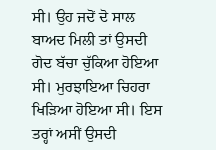ਸੀ। ਉਹ ਜਦੋਂ ਦੋ ਸਾਲ ਬਾਅਦ ਮਿਲੀ ਤਾਂ ਉਸਦੀ ਗੋਦ ਬੱਚਾ ਚੁੱਕਿਆ ਹੋਇਆ ਸੀ। ਮੁਰਝਾਇਆ ਚਿਹਰਾ ਖਿੜਿਆ ਹੋਇਆ ਸੀ। ਇਸ ਤਰ੍ਹਾਂ ਅਸੀਂ ਉਸਦੀ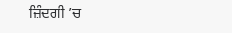ਜ਼ਿੰਦਗੀ ’ਚ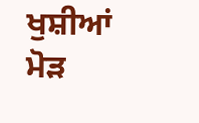ਖੁਸ਼ੀਆਂ ਮੋੜ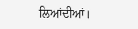ਲਿਆਂਦੀਆਂ।